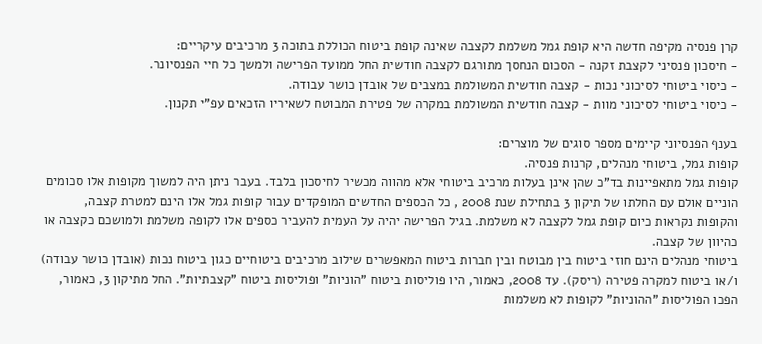קרן פנסיה מקיפה חדשה היא קופת גמל משלמת לקצבה שאינה קופת ביטוח הכוללת בתוכה 3 מרכיבים עיקריים:
- חיסכון פנסיני לקצבת זקנה - הסכום הנחסך מתורגם לקצבה חודשית החל ממועד הפרישה ולמשך כל חיי הפנסיונר.
- כיסוי ביטוחי לסיכוני נכות - קצבה חודשית המשולמת במצבים של אובדן כושר עבודה.
- כיסוי ביטוחי לסיכוני מוות - קצבה חודשית המשולמת במקרה של פטירת המבוטח לשאיריו הזכאים עפ"י תקנון.

בענף הפנסיוני קיימים מספר סוגים של מוצרים:
קופות גמל, ביטוחי מנהלים, קרנות פנסיה.
קופות גמל מתאפיינות בד"כ שהן אינן בעלות מרכיב ביטוחי אלא מהווה מכשיר לחיסכון בלבד. בעבר ניתן היה למשוך מקופות אלו סכומים הוניים אולם עם החלתו של תיקון 3 בתחילת שנת 2008 , כל הכספים החדשים המופקדים עבור קופות גמל אלו הינם למטרת קצבה, והקופות נקראות כיום קופת גמל לקצבה לא משלמת. בגיל הפרישה יהיה על העמית להעביר כספים אלו לקופה משלמת ולמושכם כקצבה או כהיוון של קצבה.
ביטוחי מנהלים הינם חוזי ביטוח בין מבוטח ובין חברות ביטוח המאפשרים שילוב מרכיבים ביטוחיים כגון ביטוח נכות (אובדן כושר עבודה) ו/או ביטוח למקרה פטירה (ריסק). עד 2008, כאמור, היו פוליסות ביטוח "הוניות" ופוליסות ביטוח "קצבתיות". החל מתיקון 3, כאמור, הפכו הפוליסות "ההוניות" לקופות לא משלמות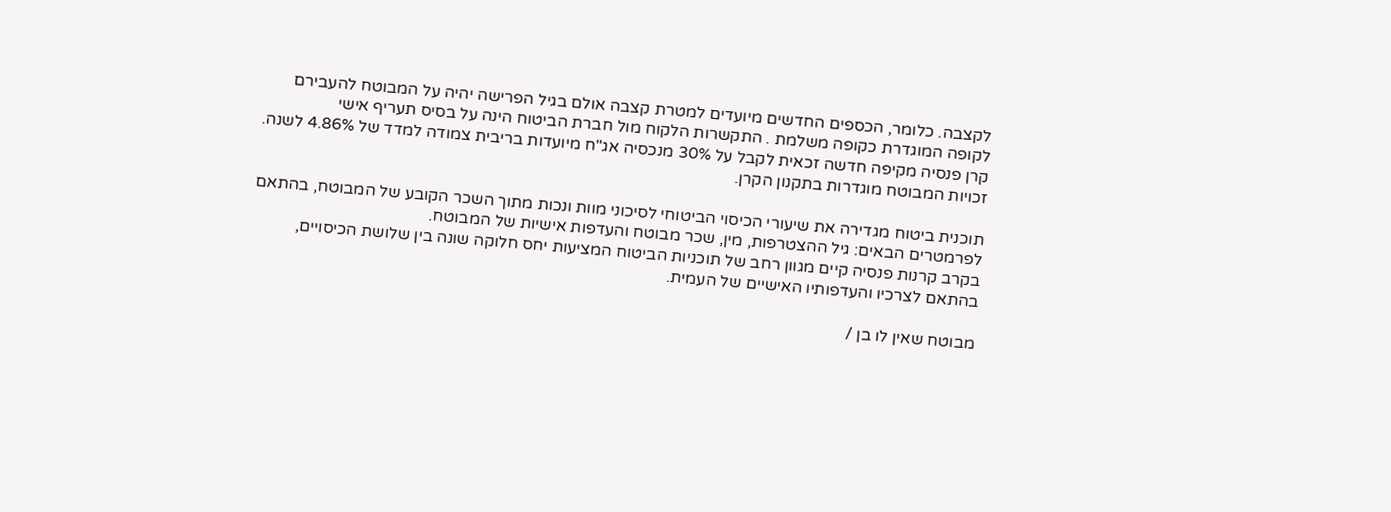לקצבה. כלומר, הכספים החדשים מיועדים למטרת קצבה אולם בגיל הפרישה יהיה על המבוטח להעבירם לקופה המוגדרת כקופה משלמת . התקשרות הלקוח מול חברת הביטוח הינה על בסיס תעריף אישי
קרן פנסיה מקיפה חדשה זכאית לקבל על 30% מנכסיה אג"ח מיועדות בריבית צמודה למדד של 4.86% לשנה. זכויות המבוטח מוגדרות בתקנון הקרן.

תוכנית ביטוח מגדירה את שיעורי הכיסוי הביטוחי לסיכוני מוות ונכות מתוך השכר הקובע של המבוטח, בהתאם לפרמטרים הבאים: גיל ההצטרפות, מין, שכר מבוטח והעדפות אישיות של המבוטח.
בקרב קרנות פנסיה קיים מגוון רחב של תוכניות הביטוח המציעות יחס חלוקה שונה בין שלושת הכיסויים, בהתאם לצרכיו והעדפותיו האישיים של העמית.

מבוטח שאין לו בן /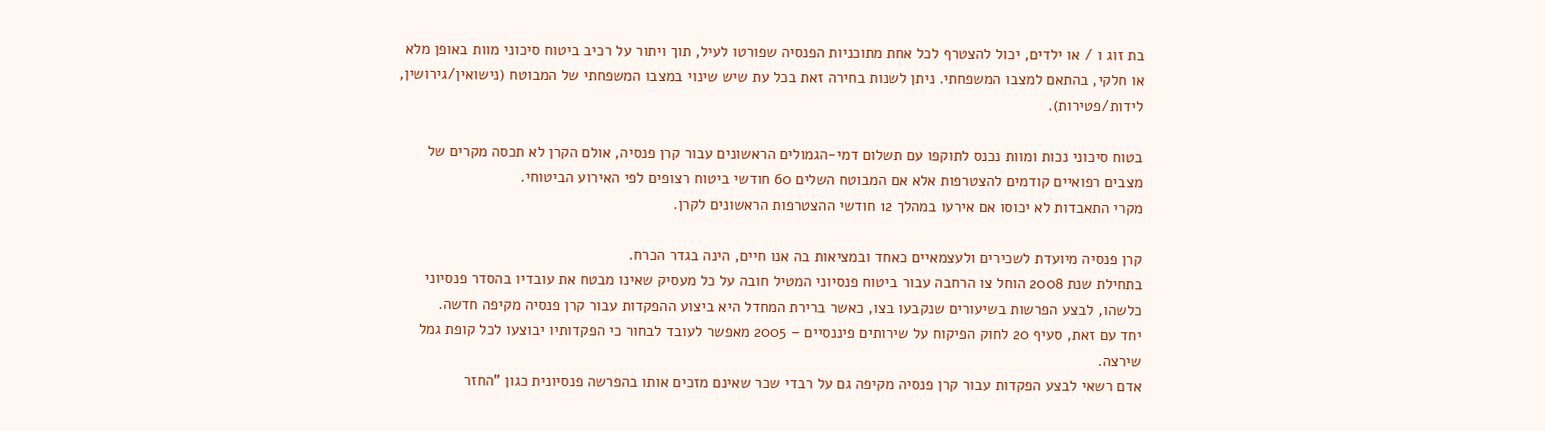בת זוג ו / או ילדים, יכול להצטרף לכל אחת מתוכניות הפנסיה שפורטו לעיל, תוך ויתור על רכיב ביטוח סיכוני מוות באופן מלא או חלקי, בהתאם למצבו המשפחתי. ניתן לשנות בחירה זאת בכל עת שיש שינוי במצבו המשפחתי של המבוטח (נישואין/גירושין, לידות/פטירות).

בטוח סיכוני נכות ומוות נכנס לתוקפו עם תשלום דמי-הגמולים הראשונים עבור קרן פנסיה, אולם הקרן לא תכסה מקרים של מצבים רפואיים קודמים להצטרפות אלא אם המבוטח השלים 60 חודשי ביטוח רצופים לפי האירוע הביטוחי.
מקרי התאבדות לא יכוסו אם אירעו במהלך 12 חודשי ההצטרפות הראשונים לקרן.

קרן פנסיה מיועדת לשכירים ולעצמאיים כאחד ובמציאות בה אנו חיים, הינה בגדר הכרח.
בתחילת שנת 2008 הוחל צו הרחבה עבור ביטוח פנסיוני המטיל חובה על כל מעסיק שאינו מבטח את עובדיו בהסדר פנסיוני כלשהו, לבצע הפרשות בשיעורים שנקבעו בצו, כאשר ברירת המחדל היא ביצוע ההפקדות עבור קרן פנסיה מקיפה חדשה.
יחד עם זאת, סעיף 20 לחוק הפיקוח על שירותים פיננסיים – 2005 מאפשר לעובד לבחור כי הפקדותיו יבוצעו לכל קופת גמל שירצה.
אדם רשאי לבצע הפקדות עבור קרן פנסיה מקיפה גם על רבדי שכר שאינם מזכים אותו בהפרשה פנסיונית כגון "החזר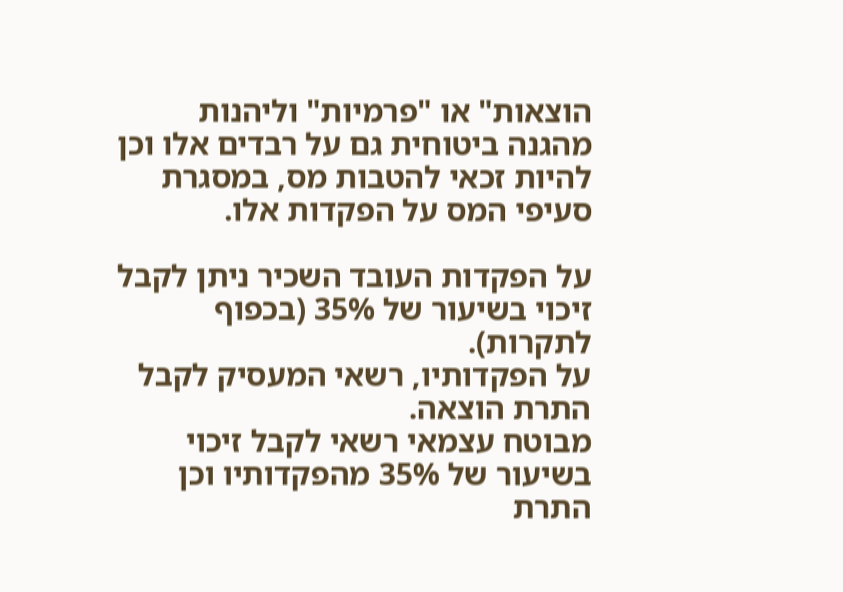הוצאות" או "פרמיות" וליהנות מהגנה ביטוחית גם על רבדים אלו וכן להיות זכאי להטבות מס, במסגרת סעיפי המס על הפקדות אלו.

על הפקדות העובד השכיר ניתן לקבל זיכוי בשיעור של 35% (בכפוף לתקרות).
על הפקדותיו, רשאי המעסיק לקבל התרת הוצאה.
מבוטח עצמאי רשאי לקבל זיכוי בשיעור של 35% מהפקדותיו וכן התרת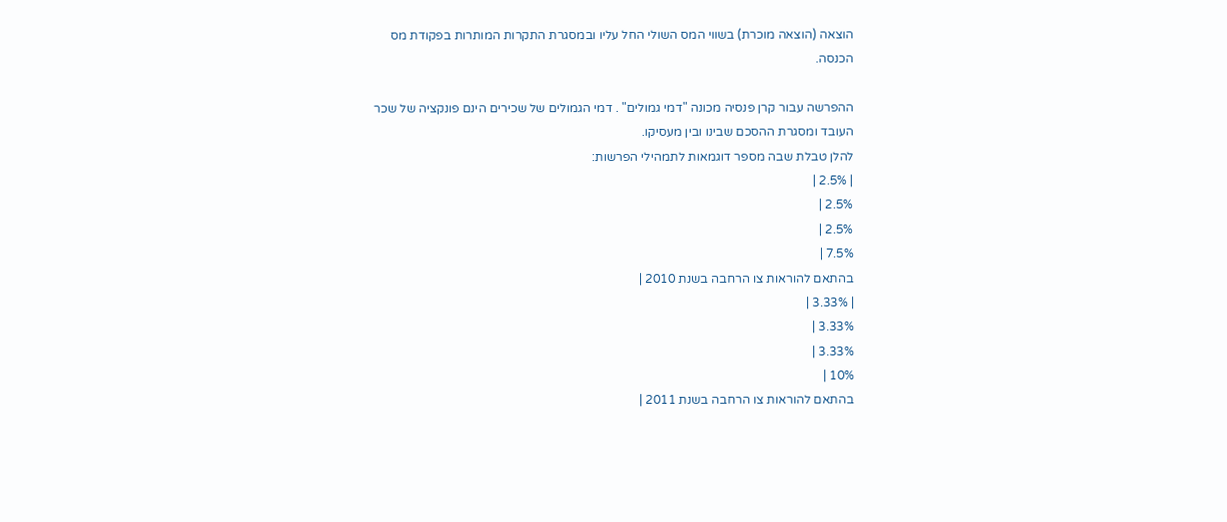הוצאה (הוצאה מוכרת) בשווי המס השולי החל עליו ובמסגרת התקרות המותרות בפקודת מס הכנסה.

ההפרשה עבור קרן פנסיה מכונה "דמי גמולים" . דמי הגמולים של שכירים הינם פונקציה של שכר העובד ומסגרת ההסכם שבינו ובין מעסיקו.
להלן טבלת שבה מספר דוגמאות לתמהילי הפרשות:
| 2.5% |
2.5% |
2.5% |
7.5% |
בהתאם להוראות צו הרחבה בשנת 2010 |
| 3.33% |
3.33% |
3.33% |
10% |
בהתאם להוראות צו הרחבה בשנת 2011 |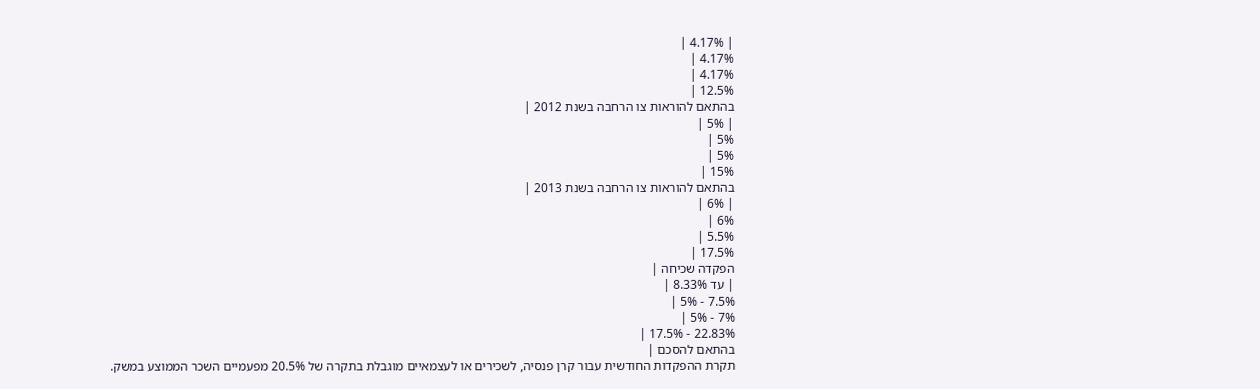| 4.17% |
4.17% |
4.17% |
12.5% |
בהתאם להוראות צו הרחבה בשנת 2012 |
| 5% |
5% |
5% |
15% |
בהתאם להוראות צו הרחבה בשנת 2013 |
| 6% |
6% |
5.5% |
17.5% |
הפקדה שכיחה |
| עד 8.33% |
7.5% - 5% |
7% - 5% |
22.83% - 17.5% |
בהתאם להסכם |
תקרת ההפקדות החודשית עבור קרן פנסיה, לשכירים או לעצמאיים מוגבלת בתקרה של 20.5% מפעמיים השכר הממוצע במשק.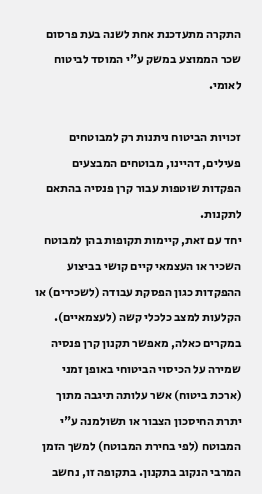התקרה מתעדכנת אחת לשנה בעת פרסום שכר הממוצע במשק ע"י המוסד לביטוח לאומי.

זכויות הביטוח ניתנות רק למבוטחים פעילים, דהיינו, מבוטחים המבצעים הפקדות שוטפות עבור קרן פנסיה בהתאם לתקנות.
יחד עם זאת, קיימות תקופות בהן למבוטח השכיר או העצמאי קיים קושי בביצוע ההפקדות כגון הפסקת עבודה (לשכירים) או הקלעות למצב כלכלי קשה (לעצמאיים). במקרים כאלה, מאפשר תקנון קרן פנסיה שמירה על הכיסוי הביטוחי באופן זמני (ארכת ביטוח) אשר עלותה תיגבה מתוך יתרת החיסכון הצבור או תשולמנה ע"י המבוטח (לפי בחירת המבוטח) למשך הזמן המרבי הנקוב בתקנון. בתקופה זו, נחשב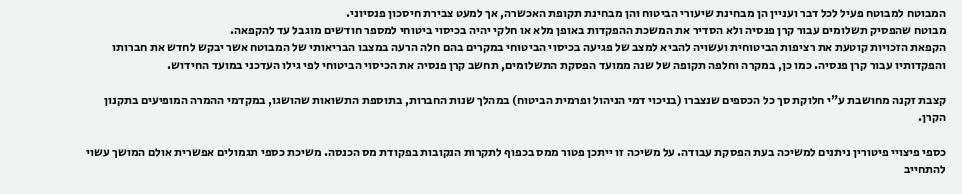המבוטח למבוטח פעיל לכל דבר ועניין הן מבחינת שיעורי הביטוח והן מבחינת תקופת האכשרה, אך למעט צבירת חיסכון פנסיוני.
מבוטח שהפסיק תשלומים עבור קרן פנסיה ולא הסדיר את המשכת ההפקדות באופן מלא או חלקי יהיה בכיסוי ביטוחי למספר חודשים מוגבל עד להקפאה.
הקפאת הזכויות קוטעת את רציפות הביטוחית ועשויה להביא למצב של פגיעה בכיסוי הביטוחי במקרים בהם חלה הרעה במצבו הבריאותי של המבוטח אשר יבקש לחדש את חברותו והפקדותיו עבור קרן פנסיה. כמו כן, במקרה וחלפה תקופה של שנה ממועד הפסקת התשלומים, תחשב קרן פנסיה את הכיסוי הביטוחי לפי גילו העדכני במועד החידוש.

קצבת זקנה מחושבת ע"י חלוקת סך כל הכספים שנצברו (בניכוי דמי הניהול ופרמית הביטוח) במהלך שנות החברות, בתוספת התשואות שהושגו, במקדמי ההמרה המופיעים בתקנון הקרן.

כספי פיצויי פיטורין ניתנים למשיכה בעת הפסקת עבודה. על משיכה זו ייתכן פטור ממס בכפוף לתקרות הנקובות בפקודת מס הכנסה. משיכת כספי תגמולים אפשרית אולם המושך עשוי להתחייב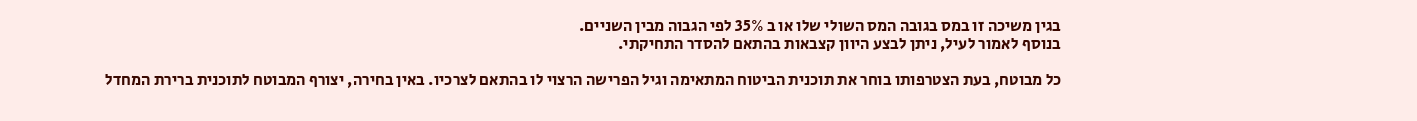בגין משיכה זו במס בגובה המס השולי שלו או ב 35% לפי הגבוה מבין השניים.
בנוסף לאמור לעיל, ניתן לבצע היוון קצבאות בהתאם להסדר התחיקתי.

כל מבוטח, בעת הצטרפותו בוחר את תוכנית הביטוח המתאימה וגיל הפרישה הרצוי לו בהתאם לצרכיו. באין בחירה, יצורף המבוטח לתוכנית ברירת המחדל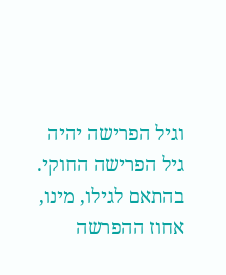וגיל הפרישה יהיה גיל הפרישה החוקי. בהתאם לגילו, מינו, אחוז ההפרשה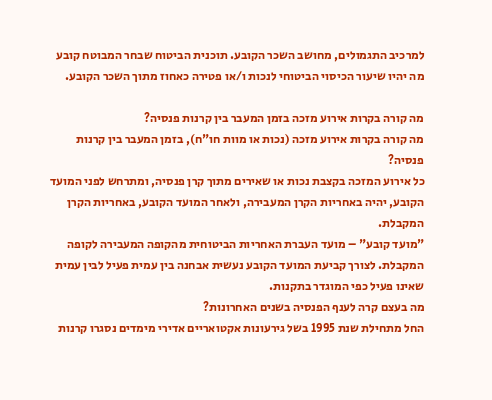למרכיב התגמולים, מחושב השכר הקובע. תוכנית הביטוח שבחר המבוטח קובע מה יהיו שיעור הכיסוי הביטוחי לנכות ו/או פטירה כאחוז מתוך השכר הקובע.

מה קורה בקרות אירוע מזכה בזמן המעבר בין קרנות פנסיה?
מה קורה בקרות אירוע מזכה (נכות או מוות חו"ח), בזמן המעבר בין קרנות פנסיה?
כל אירוע המזכה בקצבת נכות או שאירים מתוך קרן פנסיה, ומתרחש לפני המועד הקובע, יהיה באחריות הקרן המעבירה, ולאחר המועד הקובע, באחריות הקרן המקבלת.
"מועד קובע" – מועד העברת האחריות הביטוחית מהקופה המעבירה לקופה המקבלת. לצורך קביעת המועד הקובע נעשית אבחנה בין עמית פעיל לבין עמית שאינו פעיל כפי המוגדר בתקנות.
מה בעצם קרה לענף הפנסיה בשנים האחרונות?
החל מתחילת שנת 1995 בשל גירעונות אקטואריים אדירי מימדים נסגרו קרנות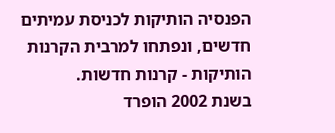הפנסיה הותיקות לכניסת עמיתים חדשים, ונפתחו למרבית הקרנות הותיקות - קרנות חדשות.
בשנת 2002 הופרד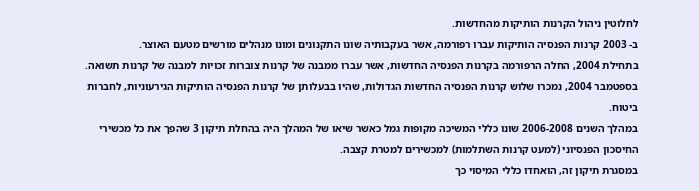לחלוטין ניהול הקרנות הותיקות מהחדשות.
ב- 2003 קרנות הפנסיה הותיקות עברו רפורמה, אשר בעקבותיה שונו התקנונים ומונו מנהלים מורשים מטעם האוצר.
בתחילת 2004, החלה הרפורמה בקרנות הפנסיה החדשות, אשר עברו ממבנה של קרנות צוברות זכויות למבנה של קרנות תשואה.
בספטמבר 2004, נמכרו שלוש קרנות הפנסיה החדשות הגדולות, שהיו בבעלותן של קרנות הפנסיה הותיקות הגירעוניות, לחברות ביטוח.
במהלך השנים 2006-2008 שונו כללי המשיכה מקופות גמל כאשר שיאו של המהלך היה בהחלת תיקון 3 שהפך את כל מכשירי החיסכון הפנסיוני (למעט קרנות השתלמות) למכשירים למטרת קצבה.
במסגרת תיקון זה, הואחדו כללי המיסוי כך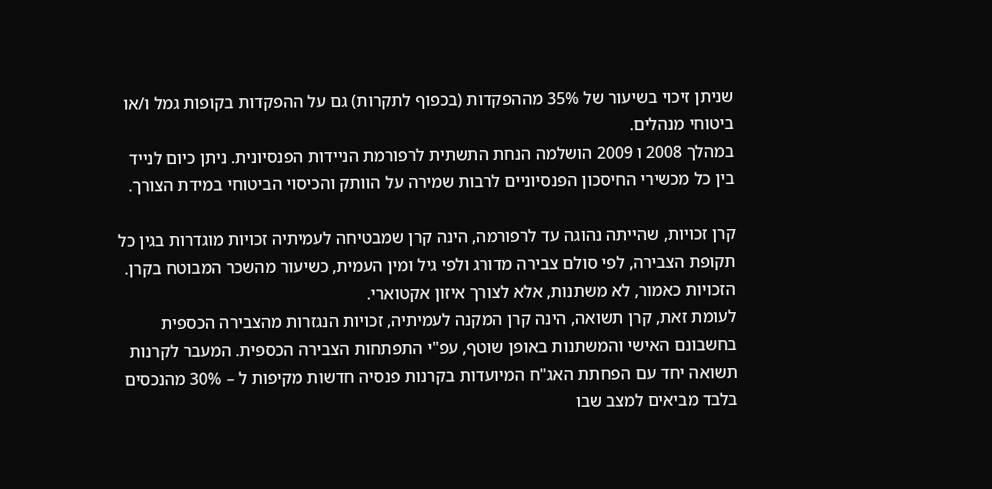שניתן זיכוי בשיעור של 35% מההפקדות (בכפוף לתקרות) גם על ההפקדות בקופות גמל ו/או ביטוחי מנהלים.
במהלך 2008 ו 2009 הושלמה הנחת התשתית לרפורמת הניידות הפנסיונית. ניתן כיום לנייד בין כל מכשירי החיסכון הפנסיוניים לרבות שמירה על הוותק והכיסוי הביטוחי במידת הצורך.

קרן זכויות, שהייתה נהוגה עד לרפורמה, הינה קרן שמבטיחה לעמיתיה זכויות מוגדרות בגין כל תקופת הצבירה, לפי סולם צבירה מדורג ולפי גיל ומין העמית, כשיעור מהשכר המבוטח בקרן. הזכויות כאמור, לא משתנות, אלא לצורך איזון אקטוארי.
לעומת זאת, קרן תשואה, הינה קרן המקנה לעמיתיה, זכויות הנגזרות מהצבירה הכספית בחשבונם האישי והמשתנות באופן שוטף, עפ"י התפתחות הצבירה הכספית. המעבר לקרנות תשואה יחד עם הפחתת האג"ח המיועדות בקרנות פנסיה חדשות מקיפות ל – 30% מהנכסים בלבד מביאים למצב שבו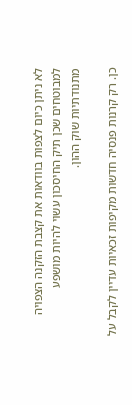לא ניתן כיום לצפות בוודאות את קצבת הזקנה הצפויה למבוטחים שכן תיק החיסכון עשוי להיות מושפע מתנודתיות שוק ההון.

כן. רק קרנות פנסיה חדשות מקיפות זכאיות עדיין לקבל על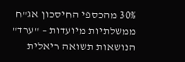30% מהכספי החיסכון אג"ח ממשלתיות מיועדות – "ערד" הנושאות תשואה ריאלית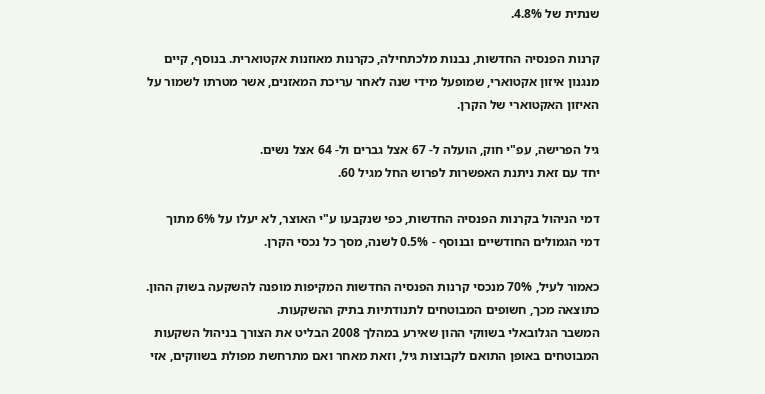שנתית של 4.8%.

קרנות הפנסיה החדשות, נבנות מלכתחילה, כקרנות מאוזנות אקטוארית. בנוסף, קיים מנגנון איזון אקטוארי, שמופעל מידי שנה לאחר עריכת המאזנים, אשר מטרתו לשמור על האיזון האקטוארי של הקרן.

גיל הפרישה, עפ"י חוק, הועלה ל- 67 אצל גברים ול- 64 אצל נשים.
יחד עם זאת ניתנת האפשרות לפרוש החל מגיל 60.

דמי הניהול בקרנות הפנסיה החדשות, כפי שנקבעו ע"י האוצר, לא יעלו על 6% מתוך דמי הגמולים החודשיים ובנוסף - 0.5% לשנה, מסך כל נכסי הקרן.

כאמור לעיל, 70% מנכסי קרנות הפנסיה החדשות המקיפות מופנה להשקעה בשוק ההון. כתוצאה מכך, חשופים המבוטחים לתנודתיות בתיק ההשקעות.
המשבר הגלובאלי בשווקי ההון שאירע במהלך 2008 הבליט את הצורך בניהול השקעות המבוטחים באופן התואם לקבוצות גיל, וזאת מאחר ואם מתרחשת מפולת בשווקים, אזי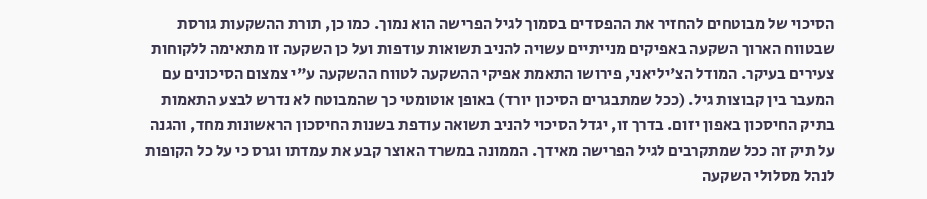הסיכוי של מבוטחים להחזיר את ההפסדים בסמוך לגיל הפרישה הוא נמוך. כמו כן, תורת ההשקעות גורסת שבטווח הארוך השקעה באפיקים מנייתיים עשויה להניב תשואות עודפות ועל כן השקעה זו מתאימה ללקוחות צעירים בעיקר. המודל הצ'יליאני, פירושו התאמת אפיקי ההשקעה לטווח ההשקעה ע"י צמצום הסיכונים עם המעבר בין קבוצות גיל. (ככל שמתבגרים הסיכון יורד) באופן אוטומטי כך שהמבוטח לא נדרש לבצע התאמות בתיק החיסכון באפון יזום. בדרך זו, יגדל הסיכוי להניב תשואה עודפת בשנות החיסכון הראשונות מחד, והגנה על תיק זה ככל שמתקרבים לגיל הפרישה מאידך. הממונה במשרד האוצר קבע את עמדתו וגרס כי על כל הקופות לנהל מסלולי השקעה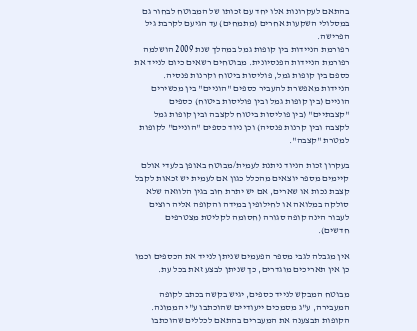בהתאם לעקרונות אלו יחד עם זכותו של המבוטח לבחור גם במסלולי השקעות אחרים (מתמחים) עד הגיעם לקרבת גיל הפרישה.
רפורמת הניידות בין קופות גמל במהלך שנת 2009 הושלמה רפורמת הניידות הפנסיונית. מבוטחים רשאים כיום לנייד את כספם בין קופות גמל, פוליסות ביטוח וקרנות פנסיה. הניידות מאפשרת להעביר כספים "הוניים" בין מכשירים הוניים (בין קופות גמל ובין פוליסות ביטוח) כספים "קצבתיים" (בין פוליסות ביטוח לקצבה ובין קופות גמל לקצבה ובין קרנות פנסיה) וכן ניוד כספים "הוניים" לקופות למטרת "קצבה".

בעקרון זכות הניוד ניתנת לעמית/מבוטח באופן בלעדי אולם קיימים מספר יוצאים מהכלל כגון אם לעמית יש זכאות לקבל קצבת נכות או שארים, אם יש יתרת חוב בגין הלוואה שלא סולקה במלואה או לחילופין במידה והקופה אליה רוצים לעבור הינה קופה סגורה (חסומה לקליטת מצטרפים חדשים).

אין מגבלה לגבי מספר הפעמים שניתן לנייד את הכספים וכמו כן אין תאריכים מוגדרים, כך שניתן לבצע זאת בכל עת.

מבוטח המבקש לנייד כספים, יגיש בקשה בכתב לקופה המעבירה, ע"ג מסמכים ייעודיים שהוכתבו ע"י הממונה. הקופות תבצענה את המעברים בהתאם לכללים שהוכתבו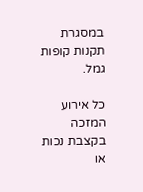במסגרת תקנות קופות גמל.

כל אירוע המזכה בקצבת נכות או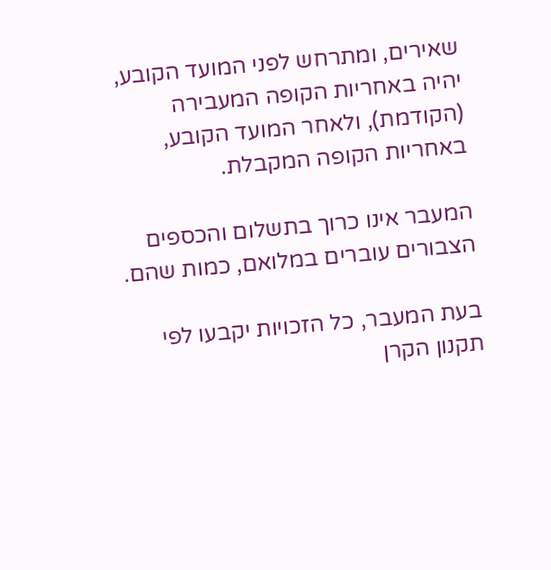שאירים, ומתרחש לפני המועד הקובע, יהיה באחריות הקופה המעבירה (הקודמת), ולאחר המועד הקובע, באחריות הקופה המקבלת.

המעבר אינו כרוך בתשלום והכספים הצבורים עוברים במלואם, כמות שהם.

בעת המעבר, כל הזכויות יקבעו לפי תקנון הקרן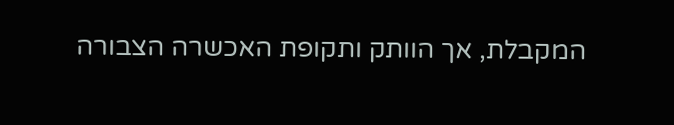המקבלת, אך הוותק ותקופת האכשרה הצבורה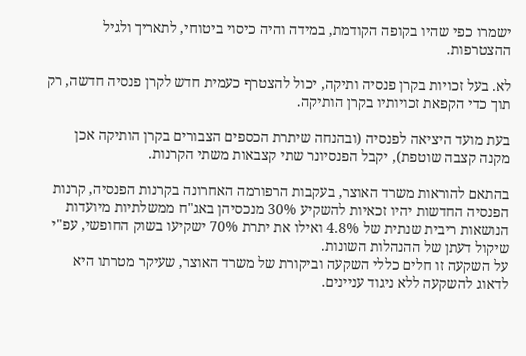ישמרו כפי שהיו בקופה הקודמת, במידה והיה כיסוי ביטוחי, לתאריך ולגיל ההצטרפות.

לא. בעל זכויות בקרן פנסיה ותיקה, יכול להצטרף כעמית חדש לקרן פנסיה חדשה, רק תוך כדי הקפאת זכויותיו בקרן הותיקה.

בעת מועד היציאה לפנסיה (ובהנחה שיתרת הכספים הצבורים בקרן הותיקה אכן מקנה קצבה שוטפת), יקבל הפנסיונר שתי קצבאות משתי הקרנות.

בהתאם להוראות משרד האוצר, בעקבות הרפורמה האחרונה בקרנות הפנסיה, קרנות הפנסיה החדשות יהיו זכאיות להשקיע 30% מנכסיהן באג"ח ממשלתיות מיועדות הנושאות ריבית שנתית של 4.8% ואילו את יתרת 70% ישקיעו בשוק החופשי, עפ"י שיקול דעתן של ההנהלות השונות.
על השקעה זו חלים כללי השקעה וביקורת של משרד האוצר, שעיקר מטרתו היא לדאוג להשקעה ללא ניגוד עניינים.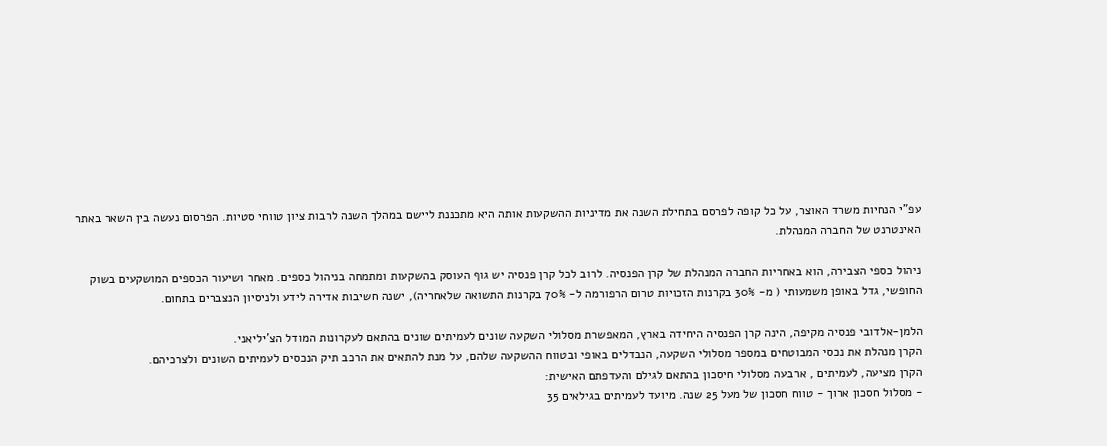עפ"י הנחיות משרד האוצר, על כל קופה לפרסם בתחילת השנה את מדיניות ההשקעות אותה היא מתכננת ליישם במהלך השנה לרבות ציון טווחי סטיות. הפרסום נעשה בין השאר באתר האינטרנט של החברה המנהלת.

ניהול כספי הצבירה, הוא באחריות החברה המנהלת של קרן הפנסיה. לרוב לכל קרן פנסיה יש גוף העוסק בהשקעות ומתמחה בניהול כספים. מאחר ושיעור הכספים המושקעים בשוק החופשי, גדל באופן משמעותי ( מ- 30% בקרנות הזכויות טרום הרפורמה ל- 70% בקרנות התשואה שלאחריה), ישנה חשיבות אדירה לידע ולניסיון הנצברים בתחום.

הלמן-אלדובי פנסיה מקיפה, הינה קרן הפנסיה היחידה בארץ, המאפשרת מסלולי השקעה שונים לעמיתים שונים בהתאם לעקרונות המודל הצ'יליאני.
הקרן מנהלת את נכסי המבוטחים במספר מסלולי השקעה, הנבדלים באופי ובטווח ההשקעה שלהם, על מנת להתאים את הרכב תיק הנכסים לעמיתים השונים ולצרכיהם.
הקרן מציעה, לעמיתים , ארבעה מסלולי חיסכון בהתאם לגילם והעדפתם האישית:
- מסלול חסכון ארוך - טווח חסכון של מעל 25 שנה. מיועד לעמיתים בגילאים 35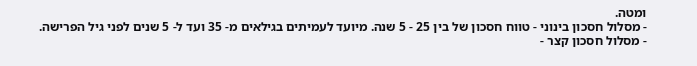ומטה.
- מסלול חסכון בינוני - טווח חסכון של בין 25 - 5 שנה. מיועד לעמיתים בגילאים מ- 35 ועד ל- 5 שנים לפני גיל הפרישה.
- מסלול חסכון קצר -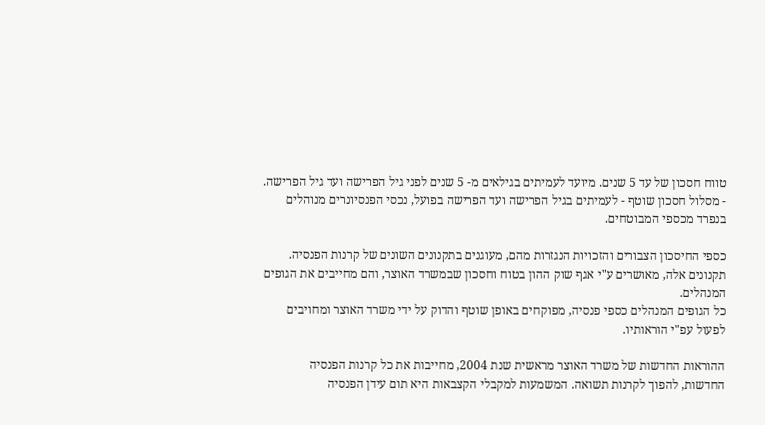טווח חסכון של עד 5 שנים. מיועד לעמיתים בגילאים מ- 5 שנים לפני גיל הפרישה ועד גיל הפרישה.
- מסלול חסכון שוטף - לעמיתים בגיל הפרישה ועד הפרישה בפועל, נכסי הפנסיונרים מנוהלים בנפרד מכספי המבוטחים.

כספי החיסכון הצבורים והזכויות הנגזרות מהם, מעוגנים בתקנונים השונים של קרנות הפנסיה.
תקנונים אלה, מאושרים ע"י אגף שוק ההון בטוח וחסכון שבמשרד האוצר, והם מחייבים את הגופים המנהלים.
כל הגופים המנהלים כספי פנסיה, מפוקחים באופן שוטף והדוק על ידי משרד האוצר ומחויבים לפעול עפ"י הוראותיו.

ההוראות החדשות של משרד האוצר מראשית שנת 2004, מחייבות את כל קרנות הפנסיה
החדשות, להפוך לקרנות תשואה. המשמעות למקבלי הקצבאות היא תום עידן הפנסיה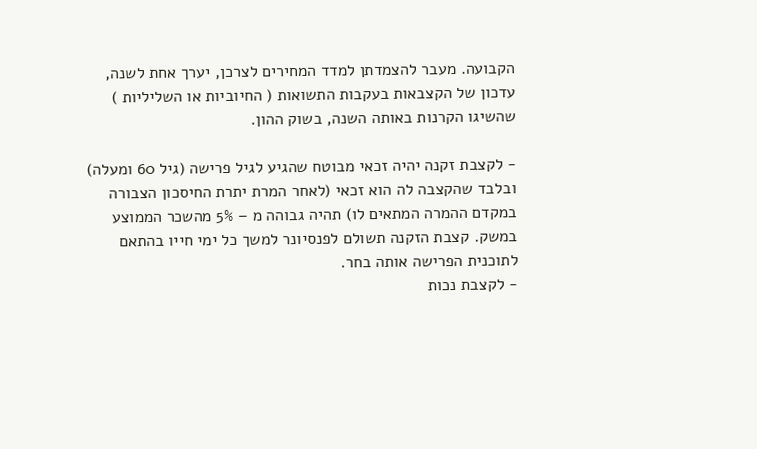הקבועה. מעבר להצמדתן למדד המחירים לצרכן, יערך אחת לשנה, עדכון של הקצבאות בעקבות התשואות ( החיוביות או השליליות ) שהשיגו הקרנות באותה השנה, בשוק ההון.

- לקצבת זקנה יהיה זכאי מבוטח שהגיע לגיל פרישה (גיל 60 ומעלה) ובלבד שהקצבה לה הוא זכאי (לאחר המרת יתרת החיסכון הצבורה במקדם ההמרה המתאים לו) תהיה גבוהה מ – 5% מהשכר הממוצע במשק. קצבת הזקנה תשולם לפנסיונר למשך כל ימי חייו בהתאם לתוכנית הפרישה אותה בחר.
- לקצבת נכות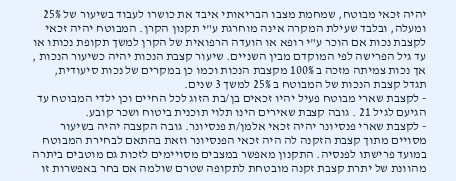יהיה זכאי מבוטח, שמחמת מצבו הבריאותי איבד את כושרו לעבוד בשיעור של 25% ומעלה, ובלבד שעילת המקרה אינה מוחרגת ע"י תקנון הקרן. המבוטח יהיה זכאי לקצבת נכות אם הוכר ע"י רופא או הועדה הרפואית של הקרן למשך תקופת נכותו או עד גיל הפרישה לפי המוקדם מבין השניים. שיעור קצבת הנכות יהיה כשיעור הנכות , אך נכות צמיתה מזכה ב 100% מקצבת הנכות וכמו כן במקרים של נכות סיעודית, תגדל קצבת הנכות של המבוטח ב 25% למשך 3 שנים.
- לקצבת שארי מבוטח פעיל יהיו זכאים בן/בת הזוג לכל החיים וכן ילדי המבוטח עד הגיעם לגיל 21 . גובה קצבת שאירים הינו תלוי תוכנית ביטוח ושכר קובע.
- לקצבת שארי פנסיונר יהיה זכאי אלמן/ת פנסיונר. גובה הקצבה יהיה בשיעור מסויים מתוך קצבת הזקנה לה היה זכאי הפנסיונר וזאת בהתאם לבחירת המבוטח במועד פרישתו לפנסיה. התקנון מאפשר במצבים מסויימים לזכות גם מוטבים ביתרה מהוונת של יתרת קצבת זקנה מובטחת לתקופה שטרם שולמה אם בחר באפשרות זו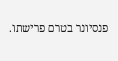פנסיונר בטרם פרישתו.